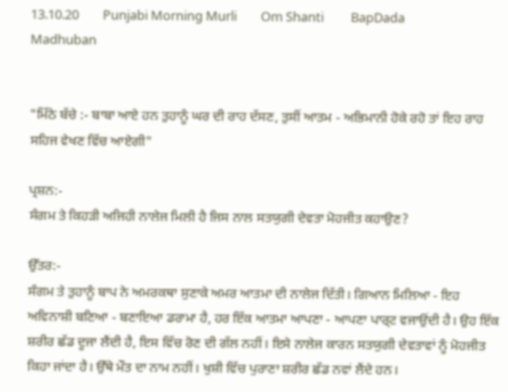13.10.20        Punjabi Morning Murli        Om Shanti         BapDada         Madhuban


"ਮਿੱਠੇ ਬੱਚੇ :- ਬਾਬਾ ਆਏ ਹਨ ਤੁਹਾਨੂੰ ਘਰ ਦੀ ਰਾਹ ਦੱਸਣ, ਤੁਸੀਂ ਆਤਮ - ਅਭਿਮਾਨੀ ਹੋਕੇ ਰਹੋ ਤਾਂ ਇਹ ਰਾਹ ਸਹਿਜ ਵੇਖਣ ਵਿੱਚ ਆਏਗੀ"

ਪ੍ਰਸ਼ਨ:-
ਸੰਗਮ ਤੇ ਕਿਹੜੀ ਅਜਿਹੀ ਨਾਲੇਜ ਮਿਲੀ ਹੈ ਜਿਸ ਨਾਲ ਸਤਯੁਗੀ ਦੇਵਤਾ ਮੋਹਜੀਤ ਕਹਾਉਣ?

ਉੱਤਰ:-
ਸੰਗਮ ਤੇ ਤੁਹਾਨੂੰ ਬਾਪ ਨੇ ਅਮਰਕਥਾ ਸੁਣਾਕੇ ਅਮਰ ਆਤਮਾ ਦੀ ਨਾਲੇਜ ਦਿੱਤੀ। ਗਿਆਨ ਮਿਲਿਆ - ਇਹ ਅਵਿਨਾਸ਼ੀ ਬਣਿਆ - ਬਣਾਇਆ ਡਰਾਮਾ ਹੈ, ਹਰ ਇੱਕ ਆਤਮਾ ਆਪਣਾ - ਆਪਣਾ ਪਾਰ੍ਟ ਵਜਾਉਂਦੀ ਹੈ। ਉਹ ਇੱਕ ਸ਼ਰੀਰ ਛੱਡ ਦੂਜਾ ਲੈਂਦੀ ਹੈ, ਇਸ ਵਿੱਚ ਰੋਣ ਦੀ ਗੱਲ ਨਹੀਂ। ਇਸੇ ਨਾਲੇਜ ਕਾਰਨ ਸਤਯੁਗੀ ਦੇਵਤਾਵਾਂ ਨੂੰ ਮੋਹਜੀਤ ਕਿਹਾ ਜਾਂਦਾ ਹੈ। ਉੱਥੇ ਮੌਤ ਦਾ ਨਾਮ ਨਹੀਂ। ਖੁਸ਼ੀ ਵਿੱਚ ਪੁਰਾਣਾ ਸ਼ਰੀਰ ਛੱਡ ਨਵਾਂ ਲੈਂਦੇ ਹਨ।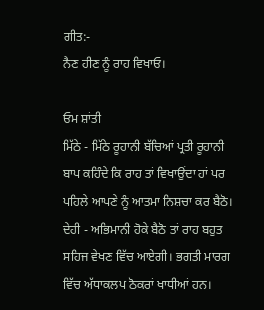ਗੀਤ:-
ਨੈਣ ਹੀਣ ਨੂੰ ਰਾਹ ਵਿਖਾਓ।

ਓਮ ਸ਼ਾਂਤੀ
ਮਿੱਠੇ - ਮਿੱਠੇ ਰੂਹਾਨੀ ਬੱਚਿਆਂ ਪ੍ਰਤੀ ਰੂਹਾਨੀ ਬਾਪ ਕਹਿੰਦੇ ਕਿ ਰਾਹ ਤਾਂ ਵਿਖਾਉਂਦਾ ਹਾਂ ਪਰ ਪਹਿਲੇ ਆਪਣੇ ਨੂੰ ਆਤਮਾ ਨਿਸ਼ਚਾ ਕਰ ਬੈਠੋ। ਦੇਹੀ - ਅਭਿਮਾਨੀ ਹੋਕੇ ਬੈਠੋ ਤਾਂ ਰਾਹ ਬਹੁਤ ਸਹਿਜ ਵੇਖਣ ਵਿੱਚ ਆਏਗੀ। ਭਗਤੀ ਮਾਰਗ ਵਿੱਚ ਅੱਧਾਕਲਪ ਠੋਕਰਾਂ ਖਾਧੀਆਂ ਹਨ।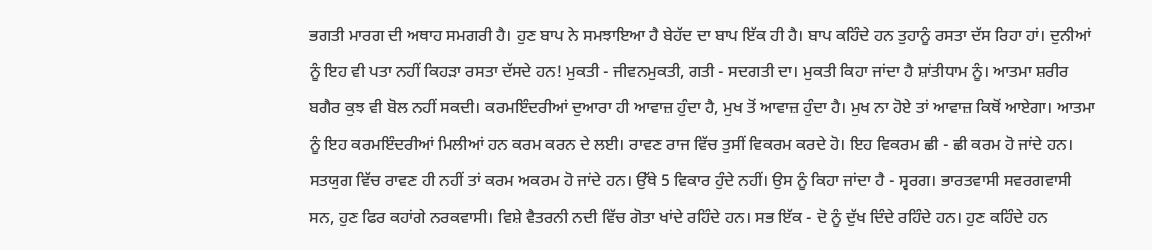ਭਗਤੀ ਮਾਰਗ ਦੀ ਅਥਾਹ ਸਮਗਰੀ ਹੈ। ਹੁਣ ਬਾਪ ਨੇ ਸਮਝਾਇਆ ਹੈ ਬੇਹੱਦ ਦਾ ਬਾਪ ਇੱਕ ਹੀ ਹੈ। ਬਾਪ ਕਹਿੰਦੇ ਹਨ ਤੁਹਾਨੂੰ ਰਸਤਾ ਦੱਸ ਰਿਹਾ ਹਾਂ। ਦੁਨੀਆਂ ਨੂੰ ਇਹ ਵੀ ਪਤਾ ਨਹੀਂ ਕਿਹੜਾ ਰਸਤਾ ਦੱਸਦੇ ਹਨ! ਮੁਕਤੀ - ਜੀਵਨਮੁਕਤੀ, ਗਤੀ - ਸਦਗਤੀ ਦਾ। ਮੁਕਤੀ ਕਿਹਾ ਜਾਂਦਾ ਹੈ ਸ਼ਾਂਤੀਧਾਮ ਨੂੰ। ਆਤਮਾ ਸ਼ਰੀਰ ਬਗੈਰ ਕੁਝ ਵੀ ਬੋਲ ਨਹੀਂ ਸਕਦੀ। ਕਰਮਇੰਦਰੀਆਂ ਦੁਆਰਾ ਹੀ ਆਵਾਜ਼ ਹੁੰਦਾ ਹੈ, ਮੁਖ ਤੋਂ ਆਵਾਜ਼ ਹੁੰਦਾ ਹੈ। ਮੁਖ ਨਾ ਹੋਏ ਤਾਂ ਆਵਾਜ਼ ਕਿਥੋਂ ਆਏਗਾ। ਆਤਮਾ ਨੂੰ ਇਹ ਕਰਮਇੰਦਰੀਆਂ ਮਿਲੀਆਂ ਹਨ ਕਰਮ ਕਰਨ ਦੇ ਲਈ। ਰਾਵਣ ਰਾਜ ਵਿੱਚ ਤੁਸੀਂ ਵਿਕਰਮ ਕਰਦੇ ਹੋ। ਇਹ ਵਿਕਰਮ ਛੀ - ਛੀ ਕਰਮ ਹੋ ਜਾਂਦੇ ਹਨ। ਸਤਯੁਗ ਵਿੱਚ ਰਾਵਣ ਹੀ ਨਹੀਂ ਤਾਂ ਕਰਮ ਅਕਰਮ ਹੋ ਜਾਂਦੇ ਹਨ। ਉੱਥੇ 5 ਵਿਕਾਰ ਹੁੰਦੇ ਨਹੀਂ। ਉਸ ਨੂੰ ਕਿਹਾ ਜਾਂਦਾ ਹੈ - ਸ੍ਵਰਗ। ਭਾਰਤਵਾਸੀ ਸਵਰਗਵਾਸੀ ਸਨ, ਹੁਣ ਫਿਰ ਕਹਾਂਗੇ ਨਰਕਵਾਸੀ। ਵਿਸ਼ੇ ਵੈਤਰਨੀ ਨਦੀ ਵਿੱਚ ਗੋਤਾ ਖਾਂਦੇ ਰਹਿੰਦੇ ਹਨ। ਸਭ ਇੱਕ - ਦੋ ਨੂੰ ਦੁੱਖ ਦਿੰਦੇ ਰਹਿੰਦੇ ਹਨ। ਹੁਣ ਕਹਿੰਦੇ ਹਨ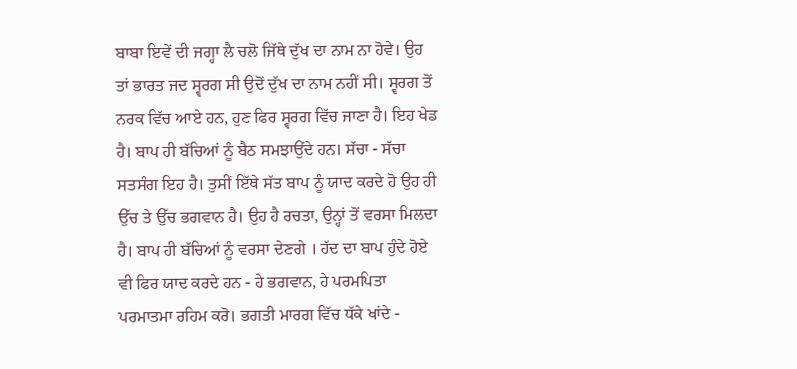ਬਾਬਾ ਇਵੇਂ ਦੀ ਜਗ੍ਹਾ ਲੈ ਚਲੋ ਜਿੱਥੇ ਦੁੱਖ ਦਾ ਨਾਮ ਨਾ ਹੋਵੇ। ਉਹ ਤਾਂ ਭਾਰਤ ਜਦ ਸ੍ਵਰਗ ਸੀ ਉਦੋਂ ਦੁੱਖ ਦਾ ਨਾਮ ਨਹੀਂ ਸੀ। ਸ੍ਵਰਗ ਤੋਂ ਨਰਕ ਵਿੱਚ ਆਏ ਹਨ, ਹੁਣ ਫਿਰ ਸ੍ਵਰਗ ਵਿੱਚ ਜਾਣਾ ਹੈ। ਇਹ ਖੇਡ ਹੈ। ਬਾਪ ਹੀ ਬੱਚਿਆਂ ਨੂੰ ਬੈਠ ਸਮਝਾਉਂਦੇ ਹਨ। ਸੱਚਾ - ਸੱਚਾ ਸਤਸੰਗ ਇਹ ਹੈ। ਤੁਸੀਂ ਇੱਥੇ ਸੱਤ ਬਾਪ ਨੂੰ ਯਾਦ ਕਰਦੇ ਹੋ ਉਹ ਹੀ ਉੱਚ ਤੇ ਉੱਚ ਭਗਵਾਨ ਹੈ। ਉਹ ਹੈ ਰਚਤਾ, ਉਨ੍ਹਾਂ ਤੋਂ ਵਰਸਾ ਮਿਲਦਾ ਹੈ। ਬਾਪ ਹੀ ਬੱਚਿਆਂ ਨੂੰ ਵਰਸਾ ਦੇਣਗੇ । ਹੱਦ ਦਾ ਬਾਪ ਹੁੰਦੇ ਹੋਏ ਵੀ ਫਿਰ ਯਾਦ ਕਰਦੇ ਹਨ - ਹੇ ਭਗਵਾਨ, ਹੇ ਪਰਮਪਿਤਾ ਪਰਮਾਤਮਾ ਰਹਿਮ ਕਰੋ। ਭਗਤੀ ਮਾਰਗ ਵਿੱਚ ਧੱਕੇ ਖਾਂਦੇ -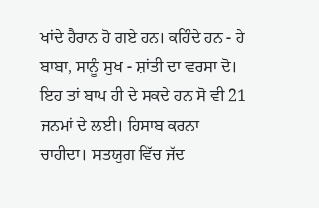ਖਾਂਦੇ ਹੈਰਾਨ ਹੋ ਗਏ ਹਨ। ਕਹਿੰਦੇ ਹਨ - ਹੇ ਬਾਬਾ, ਸਾਨੂੰ ਸੁਖ - ਸ਼ਾਂਤੀ ਦਾ ਵਰਸਾ ਦੋ। ਇਹ ਤਾਂ ਬਾਪ ਹੀ ਦੇ ਸਕਦੇ ਹਨ ਸੋ ਵੀ 21 ਜਨਮਾਂ ਦੇ ਲਈ। ਹਿਸਾਬ ਕਰਨਾ ਚਾਹੀਦਾ। ਸਤਯੁਗ ਵਿੱਚ ਜੱਦ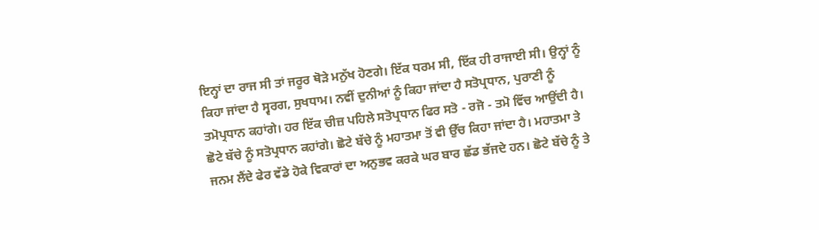ਇਨ੍ਹਾਂ ਦਾ ਰਾਜ ਸੀ ਤਾਂ ਜਰੂਰ ਥੋੜੇ ਮਨੁੱਖ ਹੋਣਗੇ। ਇੱਕ ਧਰਮ ਸੀ, ਇੱਕ ਹੀ ਰਾਜਾਈ ਸੀ। ਉਨ੍ਹਾਂ ਨੂੰ ਕਿਹਾ ਜਾਂਦਾ ਹੈ ਸ੍ਵਰਗ, ਸੁਖਧਾਮ। ਨਵੀਂ ਦੁਨੀਆਂ ਨੂੰ ਕਿਹਾ ਜਾਂਦਾ ਹੈ ਸਤੋਪ੍ਰਧਾਨ, ਪੁਰਾਣੀ ਨੂੰ ਤਮੋਪ੍ਰਧਾਨ ਕਹਾਂਗੇ। ਹਰ ਇੱਕ ਚੀਜ਼ ਪਹਿਲੇ ਸਤੋਪ੍ਰਧਾਨ ਫਿਰ ਸਤੋ - ਰਜੋ - ਤਮੋ ਵਿੱਚ ਆਉਂਦੀ ਹੈ। ਛੋਟੇ ਬੱਚੇ ਨੂੰ ਸਤੋਪ੍ਰਧਾਨ ਕਹਾਂਗੇ। ਛੋਟੇ ਬੱਚੇ ਨੂੰ ਮਹਾਤਮਾ ਤੋਂ ਵੀ ਉੱਚ ਕਿਹਾ ਜਾਂਦਾ ਹੈ। ਮਹਾਤਮਾ ਤੇ ਜਨਮ ਲੈਂਦੇ ਫੇਰ ਵੱਡੇ ਹੋਕੇ ਵਿਕਾਰਾਂ ਦਾ ਅਨੁਭਵ ਕਰਕੇ ਘਰ ਬਾਰ ਛੱਡ ਭੱਜਦੇ ਹਨ। ਛੋਟੇ ਬੱਚੇ ਨੂੰ ਤੇ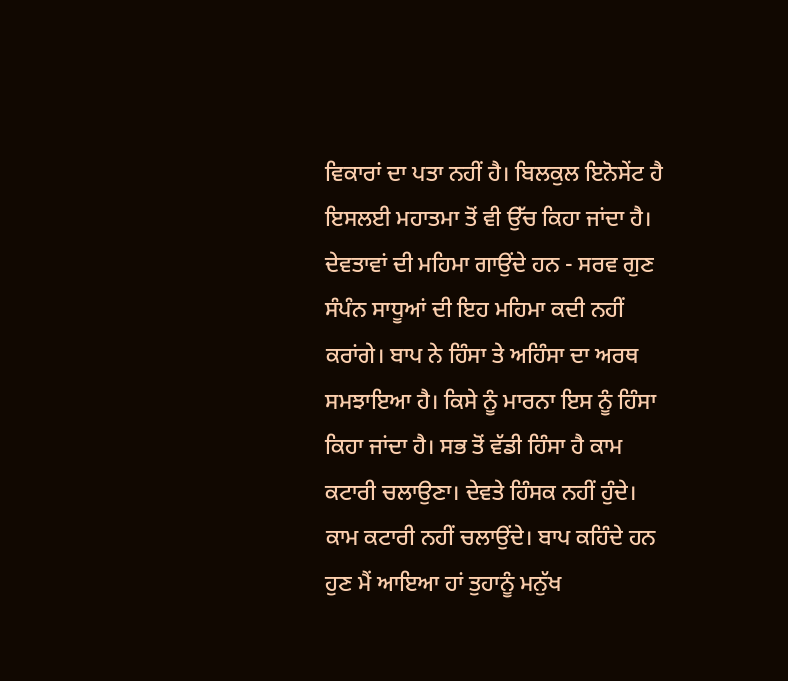ਵਿਕਾਰਾਂ ਦਾ ਪਤਾ ਨਹੀਂ ਹੈ। ਬਿਲਕੁਲ ਇਨੋਸੇਂਟ ਹੈ ਇਸਲਈ ਮਹਾਤਮਾ ਤੋਂ ਵੀ ਉੱਚ ਕਿਹਾ ਜਾਂਦਾ ਹੈ। ਦੇਵਤਾਵਾਂ ਦੀ ਮਹਿਮਾ ਗਾਉਂਦੇ ਹਨ - ਸਰਵ ਗੁਣ ਸੰਪੰਨ ਸਾਧੂਆਂ ਦੀ ਇਹ ਮਹਿਮਾ ਕਦੀ ਨਹੀਂ ਕਰਾਂਗੇ। ਬਾਪ ਨੇ ਹਿੰਸਾ ਤੇ ਅਹਿੰਸਾ ਦਾ ਅਰਥ ਸਮਝਾਇਆ ਹੈ। ਕਿਸੇ ਨੂੰ ਮਾਰਨਾ ਇਸ ਨੂੰ ਹਿੰਸਾ ਕਿਹਾ ਜਾਂਦਾ ਹੈ। ਸਭ ਤੋਂ ਵੱਡੀ ਹਿੰਸਾ ਹੈ ਕਾਮ ਕਟਾਰੀ ਚਲਾਉਣਾ। ਦੇਵਤੇ ਹਿੰਸਕ ਨਹੀਂ ਹੁੰਦੇ। ਕਾਮ ਕਟਾਰੀ ਨਹੀਂ ਚਲਾਉਂਦੇ। ਬਾਪ ਕਹਿੰਦੇ ਹਨ ਹੁਣ ਮੈਂ ਆਇਆ ਹਾਂ ਤੁਹਾਨੂੰ ਮਨੁੱਖ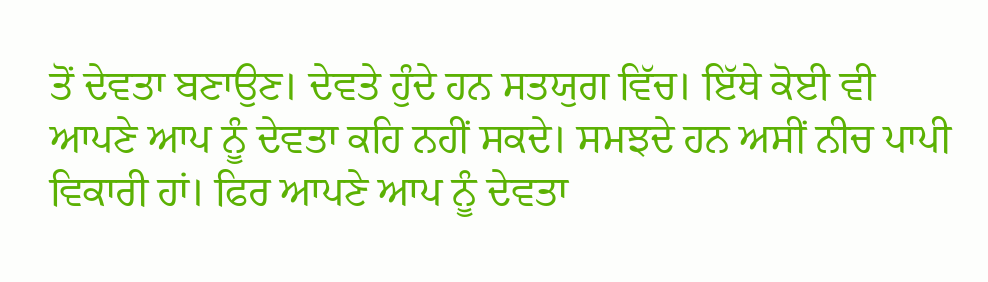ਤੋਂ ਦੇਵਤਾ ਬਣਾਉਣ। ਦੇਵਤੇ ਹੁੰਦੇ ਹਨ ਸਤਯੁਗ ਵਿੱਚ। ਇੱਥੇ ਕੋਈ ਵੀ ਆਪਣੇ ਆਪ ਨੂੰ ਦੇਵਤਾ ਕਹਿ ਨਹੀਂ ਸਕਦੇ। ਸਮਝਦੇ ਹਨ ਅਸੀਂ ਨੀਚ ਪਾਪੀ ਵਿਕਾਰੀ ਹਾਂ। ਫਿਰ ਆਪਣੇ ਆਪ ਨੂੰ ਦੇਵਤਾ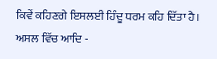ਕਿਵੇਂ ਕਹਿਣਗੇ ਇਸਲਈ ਹਿੰਦੂ ਧਰਮ ਕਹਿ ਦਿੱਤਾ ਹੈ। ਅਸਲ ਵਿੱਚ ਆਦਿ -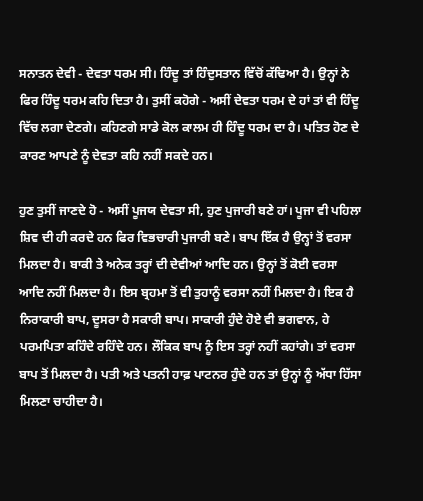ਸਨਾਤਨ ਦੇਵੀ - ਦੇਵਤਾ ਧਰਮ ਸੀ। ਹਿੰਦੂ ਤਾਂ ਹਿੰਦੁਸਤਾਨ ਵਿੱਚੋਂ ਕੱਢਿਆ ਹੈ। ਉਨ੍ਹਾਂ ਨੇ ਫਿਰ ਹਿੰਦੂ ਧਰਮ ਕਹਿ ਦਿਤਾ ਹੈ। ਤੁਸੀਂ ਕਹੋਗੇ - ਅਸੀਂ ਦੇਵਤਾ ਧਰਮ ਦੇ ਹਾਂ ਤਾਂ ਵੀ ਹਿੰਦੂ ਵਿੱਚ ਲਗਾ ਦੇਣਗੇ। ਕਹਿਣਗੇ ਸਾਡੇ ਕੋਲ ਕਾਲਮ ਹੀ ਹਿੰਦੂ ਧਰਮ ਦਾ ਹੈ। ਪਤਿਤ ਹੋਣ ਦੇ ਕਾਰਣ ਆਪਣੇ ਨੂੰ ਦੇਵਤਾ ਕਹਿ ਨਹੀਂ ਸਕਦੇ ਹਨ।

ਹੁਣ ਤੁਸੀਂ ਜਾਣਦੇ ਹੋ - ਅਸੀਂ ਪੂਜਯ ਦੇਵਤਾ ਸੀ, ਹੁਣ ਪੁਜਾਰੀ ਬਣੇ ਹਾਂ। ਪੂਜਾ ਵੀ ਪਹਿਲਾ ਸ਼ਿਵ ਦੀ ਹੀ ਕਰਦੇ ਹਨ ਫਿਰ ਵਿਭਚਾਰੀ ਪੁਜਾਰੀ ਬਣੇ। ਬਾਪ ਇੱਕ ਹੈ ਉਨ੍ਹਾਂ ਤੋਂ ਵਰਸਾ ਮਿਲਦਾ ਹੈ। ਬਾਕੀ ਤੇ ਅਨੇਕ ਤਰ੍ਹਾਂ ਦੀ ਦੇਵੀਆਂ ਆਦਿ ਹਨ। ਉਨ੍ਹਾਂ ਤੋਂ ਕੋਈ ਵਰਸਾ ਆਦਿ ਨਹੀਂ ਮਿਲਦਾ ਹੈ। ਇਸ ਬ੍ਰਹਮਾ ਤੋਂ ਵੀ ਤੁਹਾਨੂੰ ਵਰਸਾ ਨਹੀਂ ਮਿਲਦਾ ਹੈ। ਇਕ ਹੈ ਨਿਰਾਕਾਰੀ ਬਾਪ, ਦੂਸਰਾ ਹੈ ਸਕਾਰੀ ਬਾਪ। ਸਾਕਾਰੀ ਹੁੰਦੇ ਹੋਏ ਵੀ ਭਗਵਾਨ, ਹੇ ਪਰਮਪਿਤਾ ਕਹਿੰਦੇ ਰਹਿੰਦੇ ਹਨ। ਲੌਕਿਕ ਬਾਪ ਨੂੰ ਇਸ ਤਰ੍ਹਾਂ ਨਹੀਂ ਕਹਾਂਗੇ। ਤਾਂ ਵਰਸਾ ਬਾਪ ਤੋਂ ਮਿਲਦਾ ਹੈ। ਪਤੀ ਅਤੇ ਪਤਨੀ ਹਾਫ਼ ਪਾਟਨਰ ਹੁੰਦੇ ਹਨ ਤਾਂ ਉਨ੍ਹਾਂ ਨੂੰ ਅੱਧਾ ਹਿੱਸਾ ਮਿਲਣਾ ਚਾਹੀਦਾ ਹੈ।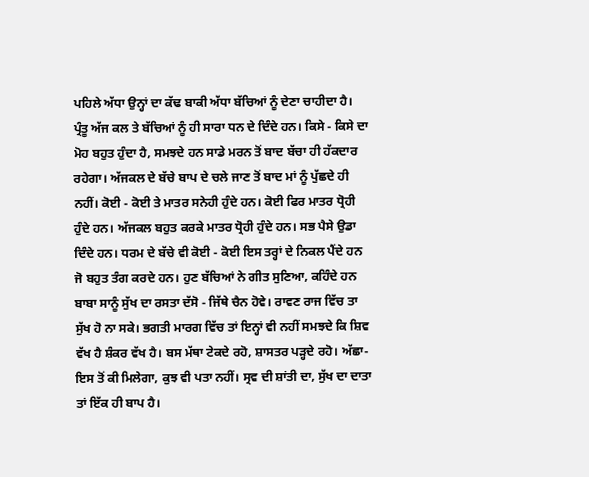ਪਹਿਲੇ ਅੱਧਾ ਉਨ੍ਹਾਂ ਦਾ ਕੱਢ ਬਾਕੀ ਅੱਧਾ ਬੱਚਿਆਂ ਨੂੰ ਦੇਣਾ ਚਾਹੀਦਾ ਹੈ। ਪ੍ਰੰਤੂ ਅੱਜ ਕਲ ਤੇ ਬੱਚਿਆਂ ਨੂੰ ਹੀ ਸਾਰਾ ਧਨ ਦੇ ਦਿੰਦੇ ਹਨ। ਕਿਸੇ - ਕਿਸੇ ਦਾ ਮੋਹ ਬਹੁਤ ਹੁੰਦਾ ਹੈ, ਸਮਝਦੇ ਹਨ ਸਾਡੇ ਮਰਨ ਤੋਂ ਬਾਦ ਬੱਚਾ ਹੀ ਹੱਕਦਾਰ ਰਹੇਗਾ। ਅੱਜਕਲ ਦੇ ਬੱਚੇ ਬਾਪ ਦੇ ਚਲੇ ਜਾਣ ਤੋਂ ਬਾਦ ਮਾਂ ਨੂੰ ਪੁੱਛਦੇ ਹੀ ਨਹੀਂ। ਕੋਈ - ਕੋਈ ਤੇ ਮਾਤਰ ਸਨੇਹੀ ਹੁੰਦੇ ਹਨ। ਕੋਈ ਫਿਰ ਮਾਤਰ ਧ੍ਰੋਹੀ ਹੁੰਦੇ ਹਨ। ਅੱਜਕਲ ਬਹੁਤ ਕਰਕੇ ਮਾਤਰ ਧ੍ਰੋਹੀ ਹੁੰਦੇ ਹਨ। ਸਭ ਪੈਸੇ ਉਡਾ ਦਿੰਦੇ ਹਨ। ਧਰਮ ਦੇ ਬੱਚੇ ਵੀ ਕੋਈ - ਕੋਈ ਇਸ ਤਰ੍ਹਾਂ ਦੇ ਨਿਕਲ ਪੈਂਦੇ ਹਨ ਜੋ ਬਹੁਤ ਤੰਗ ਕਰਦੇ ਹਨ। ਹੁਣ ਬੱਚਿਆਂ ਨੇ ਗੀਤ ਸੁਣਿਆ, ਕਹਿੰਦੇ ਹਨ ਬਾਬਾ ਸਾਨੂੰ ਸੁੱਖ ਦਾ ਰਸਤਾ ਦੱਸੋ - ਜਿੱਥੇ ਚੈਨ ਹੋਵੇ। ਰਾਵਣ ਰਾਜ ਵਿੱਚ ਤਾ ਸੁੱਖ ਹੋ ਨਾ ਸਕੇ। ਭਗਤੀ ਮਾਰਗ ਵਿੱਚ ਤਾਂ ਇਨ੍ਹਾਂ ਵੀ ਨਹੀਂ ਸਮਝਦੇ ਕਿ ਸ਼ਿਵ ਵੱਖ ਹੈ ਸ਼ੰਕਰ ਵੱਖ ਹੈ। ਬਸ ਮੱਥਾ ਟੇਕਦੇ ਰਹੋ, ਸ਼ਾਸਤਰ ਪੜ੍ਹਦੇ ਰਹੋ। ਅੱਛਾ- ਇਸ ਤੋਂ ਕੀ ਮਿਲੇਗਾ, ਕੁਝ ਵੀ ਪਤਾ ਨਹੀਂ। ਸ੍ਰਵ ਦੀ ਸ਼ਾਂਤੀ ਦਾ, ਸੁੱਖ ਦਾ ਦਾਤਾ ਤਾਂ ਇੱਕ ਹੀ ਬਾਪ ਹੈ।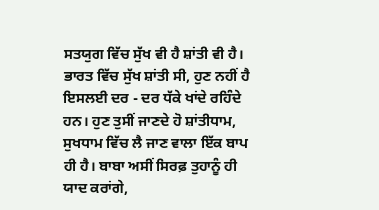ਸਤਯੁਗ ਵਿੱਚ ਸੁੱਖ ਵੀ ਹੈ ਸ਼ਾਂਤੀ ਵੀ ਹੈ। ਭਾਰਤ ਵਿੱਚ ਸੁੱਖ ਸ਼ਾਂਤੀ ਸੀ, ਹੁਣ ਨਹੀਂ ਹੈ ਇਸਲਈ ਦਰ - ਦਰ ਧੱਕੇ ਖਾਂਦੇ ਰਹਿੰਦੇ ਹਨ। ਹੁਣ ਤੁਸੀਂ ਜਾਣਦੇ ਹੋ ਸ਼ਾਂਤੀਧਾਮ, ਸੁਖਧਾਮ ਵਿੱਚ ਲੈ ਜਾਣ ਵਾਲਾ ਇੱਕ ਬਾਪ ਹੀ ਹੈ। ਬਾਬਾ ਅਸੀਂ ਸਿਰਫ਼ ਤੁਹਾਨੂੰ ਹੀ ਯਾਦ ਕਰਾਂਗੇ,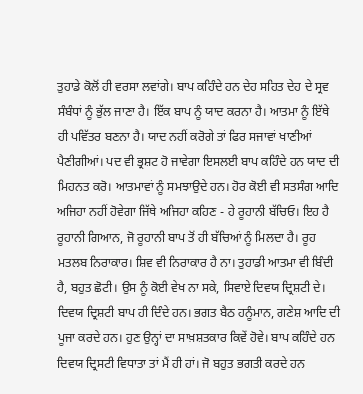ਤੁਹਾਡੇ ਕੋਲੋਂ ਹੀ ਵਰਸਾ ਲਵਾਂਗੇ। ਬਾਪ ਕਹਿੰਦੇ ਹਨ ਦੇਹ ਸਹਿਤ ਦੇਹ ਦੇ ਸ੍ਰਵ ਸੰਬੰਧਾਂ ਨੂੰ ਭੁੱਲ ਜਾਣਾ ਹੈ। ਇੱਕ ਬਾਪ ਨੂੰ ਯਾਦ ਕਰਨਾ ਹੈ। ਆਤਮਾ ਨੂੰ ਇੱਥੇ ਹੀ ਪਵਿੱਤਰ ਬਣਨਾ ਹੈ। ਯਾਦ ਨਹੀਂ ਕਰੋਗੇ ਤਾਂ ਫਿਰ ਸਜਾਵਾਂ ਖਾਣੀਆਂ ਪੈਣੀਗੀਆਂ। ਪਦ ਵੀ ਭ੍ਰਸ਼ਟ ਹੋ ਜਾਵੇਗਾ ਇਸਲਈ ਬਾਪ ਕਹਿੰਦੇ ਹਨ ਯਾਦ ਦੀ ਮਿਹਨਤ ਕਰੋ। ਆਤਮਾਵਾਂ ਨੂੰ ਸਮਝਾਉਦੇ ਹਨ। ਹੋਰ ਕੋਈ ਵੀ ਸਤਸੰਗ ਆਦਿ ਅਜਿਹਾ ਨਹੀਂ ਹੋਵੇਗਾ ਜਿੱਥੇ ਅਜਿਹਾ ਕਹਿਣ - ਹੇ ਰੂਹਾਨੀ ਬੱਚਿਓ। ਇਹ ਹੈ ਰੂਹਾਨੀ ਗਿਆਨ, ਜੋ ਰੂਹਾਨੀ ਬਾਪ ਤੋਂ ਹੀ ਬੱਚਿਆਂ ਨੂੰ ਮਿਲਦਾ ਹੈ। ਰੂਹ ਮਤਲਬ ਨਿਰਾਕਾਰ। ਸ਼ਿਵ ਵੀ ਨਿਰਾਕਾਰ ਹੈ ਨਾ। ਤੁਹਾਡੀ ਆਤਮਾ ਵੀ ਬਿੰਦੀ ਹੈ, ਬਹੁਤ ਛੋਟੀ। ਉਸ ਨੂੰ ਕੋਈ ਵੇਖ ਨਾ ਸਕੇ, ਸਿਵਾਏ ਦਿਵਯ ਦ੍ਰਿਸ਼ਟੀ ਦੇ। ਦਿਵਯ ਦ੍ਰਿਸ਼ਟੀ ਬਾਪ ਹੀ ਦਿੰਦੇ ਹਨ। ਭਗਤ ਬੈਠ ਹਨੂੰਮਾਨ, ਗਣੇਸ਼ ਆਦਿ ਦੀ ਪੂਜਾ ਕਰਦੇ ਹਨ। ਹੁਣ ਉਨ੍ਹਾਂ ਦਾ ਸਾਖ਼ਸ਼ਤਕਾਰ ਕਿਵੇਂ ਹੋਵੇ। ਬਾਪ ਕਹਿੰਦੇ ਹਨ ਦਿਵਯ ਦ੍ਰਿਸਟੀ ਵਿਧਾਤਾ ਤਾਂ ਮੈਂ ਹੀ ਹਾਂ। ਜੋ ਬਹੁਤ ਭਗਤੀ ਕਰਦੇ ਹਨ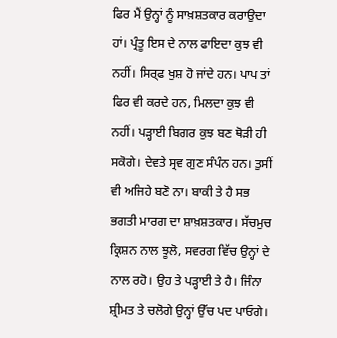ਫਿਰ ਮੈਂ ਉਨ੍ਹਾਂ ਨੂੰ ਸਾਖ਼ਸ਼ਤਕਾਰ ਕਰਾਉਦਾ ਹਾਂ। ਪ੍ਰੰਤੂ ਇਸ ਦੇ ਨਾਲ ਫਾਇਦਾ ਕੁਝ ਵੀ ਨਹੀਂ। ਸਿਰ੍ਫ ਖੁਸ਼ ਹੋ ਜਾਂਦੇ ਹਨ। ਪਾਪ ਤਾਂ ਫਿਰ ਵੀ ਕਰਦੇ ਹਨ, ਮਿਲਦਾ ਕੁਝ ਵੀ ਨਹੀਂ। ਪੜ੍ਹਾਈ ਬਿਗਰ ਕੁਝ ਬਣ ਥੋੜੀ ਹੀ ਸਕੋਗੇ। ਦੇਵਤੇ ਸ੍ਰਵ ਗੁਣ ਸੰਪੰਨ ਹਨ। ਤੁਸੀਂ ਵੀ ਅਜਿਹੇ ਬਣੋ ਨਾ। ਬਾਕੀ ਤੇ ਹੈ ਸਭ ਭਗਤੀ ਮਾਰਗ ਦਾ ਸ਼ਾਖ਼ਸ਼ਤਕਾਰ। ਸੱਚਮੁਚ ਕ੍ਰਿਸ਼ਨ ਨਾਲ ਝੂਲੋ, ਸਵਰਗ ਵਿੱਚ ਉਨ੍ਹਾਂ ਦੇ ਨਾਲ ਰਹੋ। ਉਹ ਤੇ ਪੜ੍ਹਾਈ ਤੇ ਹੈ। ਜਿੰਨਾ ਸ਼੍ਰੀਮਤ ਤੇ ਚਲੋਗੇ ਉਨ੍ਹਾਂ ਉੱਚ ਪਦ ਪਾਓਗੇ।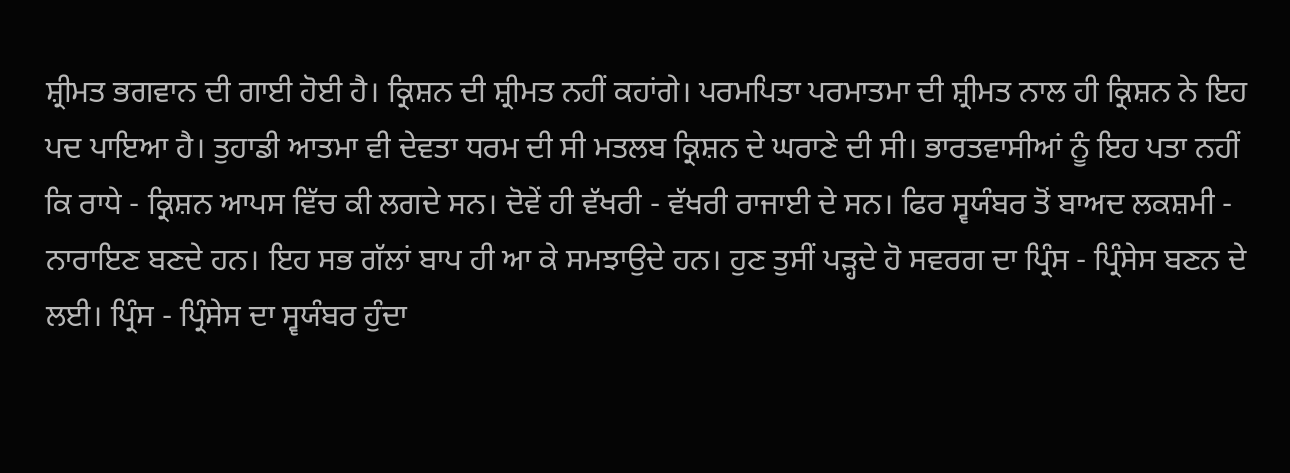ਸ਼੍ਰੀਮਤ ਭਗਵਾਨ ਦੀ ਗਾਈ ਹੋਈ ਹੈ। ਕ੍ਰਿਸ਼ਨ ਦੀ ਸ਼੍ਰੀਮਤ ਨਹੀਂ ਕਹਾਂਗੇ। ਪਰਮਪਿਤਾ ਪਰਮਾਤਮਾ ਦੀ ਸ਼੍ਰੀਮਤ ਨਾਲ ਹੀ ਕ੍ਰਿਸ਼ਨ ਨੇ ਇਹ ਪਦ ਪਾਇਆ ਹੈ। ਤੁਹਾਡੀ ਆਤਮਾ ਵੀ ਦੇਵਤਾ ਧਰਮ ਦੀ ਸੀ ਮਤਲਬ ਕ੍ਰਿਸ਼ਨ ਦੇ ਘਰਾਣੇ ਦੀ ਸੀ। ਭਾਰਤਵਾਸੀਆਂ ਨੂੰ ਇਹ ਪਤਾ ਨਹੀਂ ਕਿ ਰਾਧੇ - ਕ੍ਰਿਸ਼ਨ ਆਪਸ ਵਿੱਚ ਕੀ ਲਗਦੇ ਸਨ। ਦੋਵੇਂ ਹੀ ਵੱਖਰੀ - ਵੱਖਰੀ ਰਾਜਾਈ ਦੇ ਸਨ। ਫਿਰ ਸ੍ਵਯੰਬਰ ਤੋਂ ਬਾਅਦ ਲਕਸ਼ਮੀ - ਨਾਰਾਇਣ ਬਣਦੇ ਹਨ। ਇਹ ਸਭ ਗੱਲਾਂ ਬਾਪ ਹੀ ਆ ਕੇ ਸਮਝਾਉਦੇ ਹਨ। ਹੁਣ ਤੁਸੀਂ ਪੜ੍ਹਦੇ ਹੋ ਸਵਰਗ ਦਾ ਪ੍ਰਿੰਸ - ਪ੍ਰਿੰਸੇਸ ਬਣਨ ਦੇ ਲਈ। ਪ੍ਰਿੰਸ - ਪ੍ਰਿੰਸੇਸ ਦਾ ਸ੍ਵਯੰਬਰ ਹੁੰਦਾ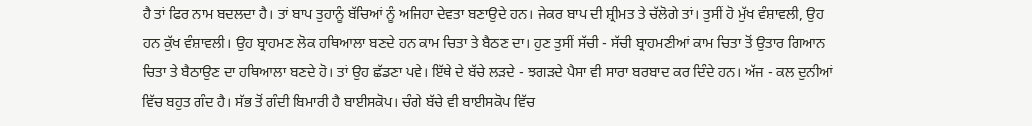ਹੈ ਤਾਂ ਫਿਰ ਨਾਮ ਬਦਲਦਾ ਹੈ। ਤਾਂ ਬਾਪ ਤੁਹਾਨੂੰ ਬੱਚਿਆਂ ਨੂੰ ਅਜਿਹਾ ਦੇਵਤਾ ਬਣਾਉਦੇ ਹਨ। ਜੇਕਰ ਬਾਪ ਦੀ ਸ਼੍ਰੀਮਤ ਤੇ ਚੱਲੋਗੇ ਤਾਂ। ਤੁਸੀਂ ਹੋ ਮੁੱਖ ਵੰਸ਼ਾਵਲੀ, ਉਹ ਹਨ ਕੁੱਖ ਵੰਸ਼ਾਵਲੀ। ਉਹ ਬ੍ਰਾਹਮਣ ਲੋਕ ਹਥਿਆਲਾ ਬਣਦੇ ਹਨ ਕਾਮ ਚਿਤਾ ਤੇ ਬੈਠਣ ਦਾ। ਹੁਣ ਤੁਸੀਂ ਸੱਚੀ - ਸੱਚੀ ਬ੍ਰਾਹਮਣੀਆਂ ਕਾਮ ਚਿਤਾ ਤੋਂ ਉਤਾਰ ਗਿਆਨ ਚਿਤਾ ਤੇ ਬੈਠਾਉਣ ਦਾ ਹਥਿਆਲਾ ਬਣਦੇ ਹੋ। ਤਾਂ ਉਹ ਛੱਡਣਾ ਪਵੇ। ਇੱਥੇ ਦੇ ਬੱਚੇ ਲੜਦੇ - ਝਗੜਦੇ ਪੈਸਾ ਵੀ ਸਾਰਾ ਬਰਬਾਦ ਕਰ ਦਿੰਦੇ ਹਨ। ਅੱਜ - ਕਲ ਦੁਨੀਆਂ ਵਿੱਚ ਬਹੁਤ ਗੰਦ ਹੈ। ਸੱਭ ਤੋਂ ਗੰਦੀ ਬਿਮਾਰੀ ਹੈ ਬਾਈਸਕੋਪ। ਚੰਗੇ ਬੱਚੇ ਵੀ ਬਾਈਸਕੋਪ ਵਿੱਚ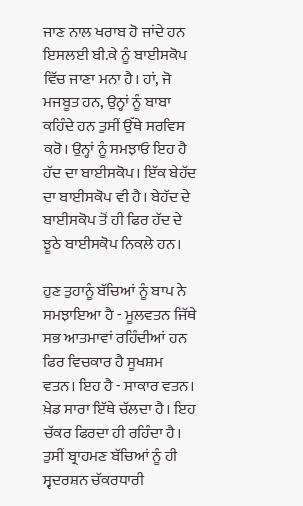ਜਾਣ ਨਾਲ ਖਰਾਬ ਹੋ ਜਾਂਦੇ ਹਨ ਇਸਲਈ ਬੀ.ਕੇ ਨੂੰ ਬਾਈਸਕੋਪ ਵਿੱਚ ਜਾਣਾ ਮਨਾ ਹੈ। ਹਾਂ, ਜੋ ਮਜਬੂਤ ਹਨ, ਉਨ੍ਹਾਂ ਨੂੰ ਬਾਬਾ ਕਹਿੰਦੇ ਹਨ ਤੁਸੀਂ ਉੱਥੇ ਸਰਵਿਸ ਕਰੋ। ਉਨ੍ਹਾਂ ਨੂੰ ਸਮਝਾਓ ਇਹ ਹੈ ਹੱਦ ਦਾ ਬਾਈਸਕੋਪ। ਇੱਕ ਬੇਹੱਦ ਦਾ ਬਾਈਸਕੋਪ ਵੀ ਹੈ। ਬੇਹੱਦ ਦੇ ਬਾਈਸਕੋਪ ਤੋਂ ਹੀ ਫਿਰ ਹੱਦ ਦੇ ਝੂਠੇ ਬਾਈਸਕੋਪ ਨਿਕਲੇ ਹਨ।

ਹੁਣ ਤੁਹਾਨੂੰ ਬੱਚਿਆਂ ਨੂੰ ਬਾਪ ਨੇ ਸਮਝਾਇਆ ਹੈ - ਮੂਲਵਤਨ ਜਿੱਥੇ ਸਭ ਆਤਮਾਵਾਂ ਰਹਿੰਦੀਆਂ ਹਨ ਫਿਰ ਵਿਚਕਾਰ ਹੈ ਸੂਖਸ਼ਮ ਵਤਨ। ਇਹ ਹੈ - ਸਾਕਾਰ ਵਤਨ। ਖ਼ੇਡ ਸਾਰਾ ਇੱਥੇ ਚੱਲਦਾ ਹੈ। ਇਹ ਚੱਕਰ ਫਿਰਦਾ ਹੀ ਰਹਿੰਦਾ ਹੈ। ਤੁਸੀਂ ਬ੍ਰਾਹਮਣ ਬੱਚਿਆਂ ਨੂੰ ਹੀ ਸ੍ਵਦਰਸ਼ਨ ਚੱਕਰਧਾਰੀ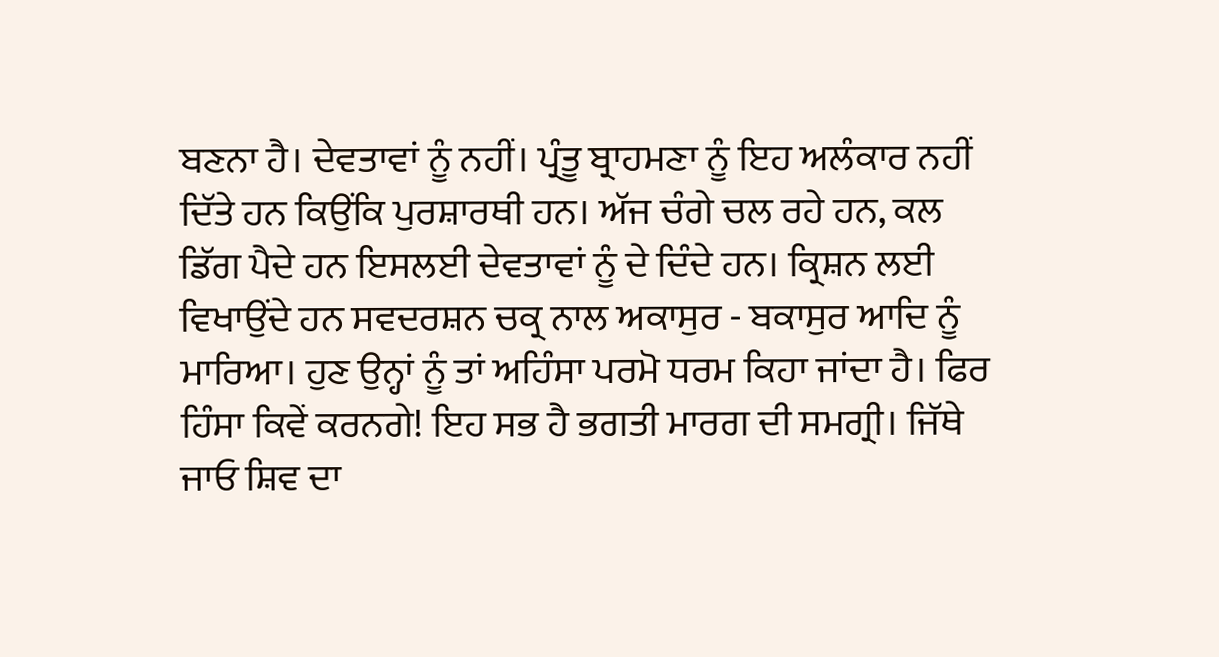ਬਣਨਾ ਹੈ। ਦੇਵਤਾਵਾਂ ਨੂੰ ਨਹੀਂ। ਪ੍ਰੰਤੂ ਬ੍ਰਾਹਮਣਾ ਨੂੰ ਇਹ ਅਲੰਕਾਰ ਨਹੀਂ ਦਿੱਤੇ ਹਨ ਕਿਉਂਕਿ ਪੁਰਸ਼ਾਰਥੀ ਹਨ। ਅੱਜ ਚੰਗੇ ਚਲ ਰਹੇ ਹਨ, ਕਲ ਡਿੱਗ ਪੈਦੇ ਹਨ ਇਸਲਈ ਦੇਵਤਾਵਾਂ ਨੂੰ ਦੇ ਦਿੰਦੇ ਹਨ। ਕ੍ਰਿਸ਼ਨ ਲਈ ਵਿਖਾਉਂਦੇ ਹਨ ਸਵਦਰਸ਼ਨ ਚਕ੍ਰ ਨਾਲ ਅਕਾਸੁਰ - ਬਕਾਸੁਰ ਆਦਿ ਨੂੰ ਮਾਰਿਆ। ਹੁਣ ਉਨ੍ਹਾਂ ਨੂੰ ਤਾਂ ਅਹਿੰਸਾ ਪਰਮੋ ਧਰਮ ਕਿਹਾ ਜਾਂਦਾ ਹੈ। ਫਿਰ ਹਿੰਸਾ ਕਿਵੇਂ ਕਰਨਗੇ! ਇਹ ਸਭ ਹੈ ਭਗਤੀ ਮਾਰਗ ਦੀ ਸਮਗ੍ਰੀ। ਜਿੱਥੇ ਜਾਓ ਸ਼ਿਵ ਦਾ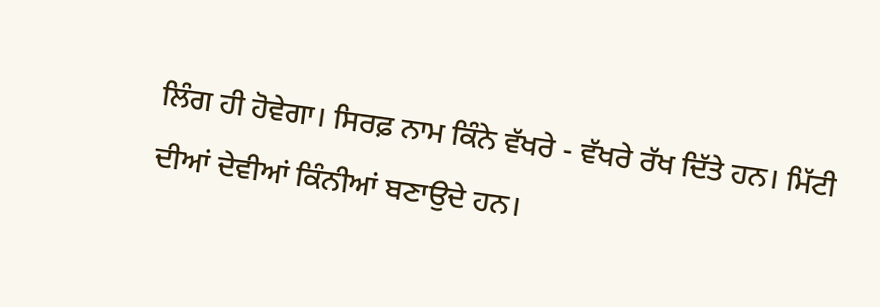ਲਿੰਗ ਹੀ ਹੋਵੇਗਾ। ਸਿਰਫ਼ ਨਾਮ ਕਿੰਨੇ ਵੱਖਰੇ - ਵੱਖਰੇ ਰੱਖ ਦਿੱਤੇ ਹਨ। ਮਿੱਟੀ ਦੀਆਂ ਦੇਵੀਆਂ ਕਿੰਨੀਆਂ ਬਣਾਉਦੇ ਹਨ।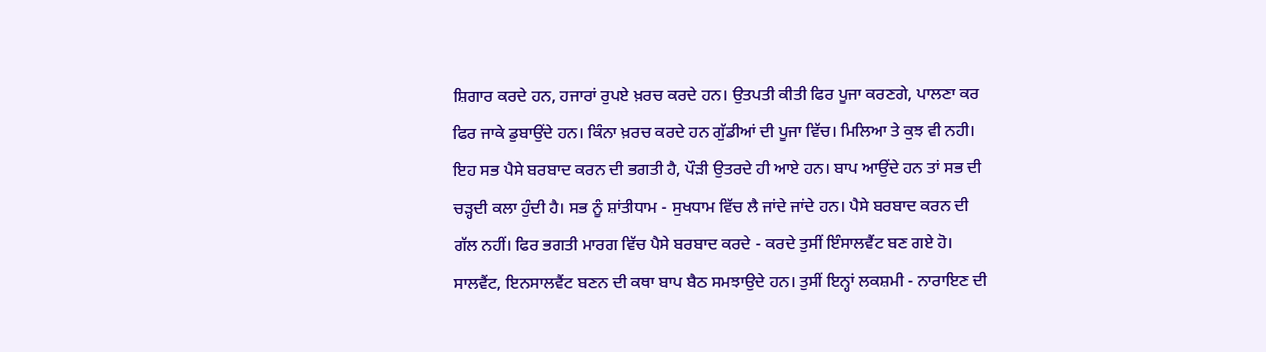ਸ਼ਿਗਾਰ ਕਰਦੇ ਹਨ, ਹਜਾਰਾਂ ਰੁਪਏ ਖ਼ਰਚ ਕਰਦੇ ਹਨ। ਉਤਪਤੀ ਕੀਤੀ ਫਿਰ ਪੂਜਾ ਕਰਣਗੇ, ਪਾਲਣਾ ਕਰ ਫਿਰ ਜਾਕੇ ਡੁਬਾਉਂਦੇ ਹਨ। ਕਿੰਨਾ ਖ਼ਰਚ ਕਰਦੇ ਹਨ ਗੁੱਡੀਆਂ ਦੀ ਪੂਜਾ ਵਿੱਚ। ਮਿਲਿਆ ਤੇ ਕੁਝ ਵੀ ਨਹੀ। ਇਹ ਸਭ ਪੈਸੇ ਬਰਬਾਦ ਕਰਨ ਦੀ ਭਗਤੀ ਹੈ, ਪੌੜੀ ਉਤਰਦੇ ਹੀ ਆਏ ਹਨ। ਬਾਪ ਆਉਂਦੇ ਹਨ ਤਾਂ ਸਭ ਦੀ ਚੜ੍ਹਦੀ ਕਲਾ ਹੁੰਦੀ ਹੈ। ਸਭ ਨੂੰ ਸ਼ਾਂਤੀਧਾਮ - ਸੁਖਧਾਮ ਵਿੱਚ ਲੈ ਜਾਂਦੇ ਜਾਂਦੇ ਹਨ। ਪੈਸੇ ਬਰਬਾਦ ਕਰਨ ਦੀ ਗੱਲ ਨਹੀਂ। ਫਿਰ ਭਗਤੀ ਮਾਰਗ ਵਿੱਚ ਪੈਸੇ ਬਰਬਾਦ ਕਰਦੇ - ਕਰਦੇ ਤੁਸੀਂ ਇੰਸਾਲਵੈਂਟ ਬਣ ਗਏ ਹੋ। ਸਾਲਵੈਂਟ, ਇਨਸਾਲਵੈਂਟ ਬਣਨ ਦੀ ਕਥਾ ਬਾਪ ਬੈਠ ਸਮਝਾਉਦੇ ਹਨ। ਤੁਸੀਂ ਇਨ੍ਹਾਂ ਲਕਸ਼ਮੀ - ਨਾਰਾਇਣ ਦੀ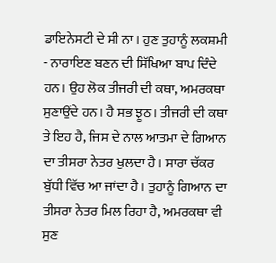ਡਾਇਨੇਸਟੀ ਦੇ ਸੀ ਨਾ। ਹੁਣ ਤੁਹਾਨੂੰ ਲਕਸ਼ਮੀ - ਨਾਰਾਇਣ ਬਣਨ ਦੀ ਸਿੱਖਿਆ ਬਾਪ ਦਿੰਦੇ ਹਨ। ਉਹ ਲੋਕ ਤੀਜਰੀ ਦੀ ਕਥਾ, ਅਮਰਕਥਾ ਸੁਣਾਉਂਦੇ ਹਨ। ਹੈ ਸਭ ਝੂਠ। ਤੀਜਰੀ ਦੀ ਕਥਾ ਤੇ ਇਹ ਹੈ, ਜਿਸ ਦੇ ਨਾਲ ਆਤਮਾ ਦੇ ਗਿਆਨ ਦਾ ਤੀਸਰਾ ਨੇਤਰ ਖੁਲਦਾ ਹੈ। ਸਾਰਾ ਚੱਕਰ ਬੁੱਧੀ ਵਿੱਚ ਆ ਜਾਂਦਾ ਹੈ। ਤੁਹਾਨੂੰ ਗਿਆਨ ਦਾ ਤੀਸਰਾ ਨੇਤਰ ਮਿਲ ਰਿਹਾ ਹੈ, ਅਮਰਕਥਾ ਵੀ ਸੁਣ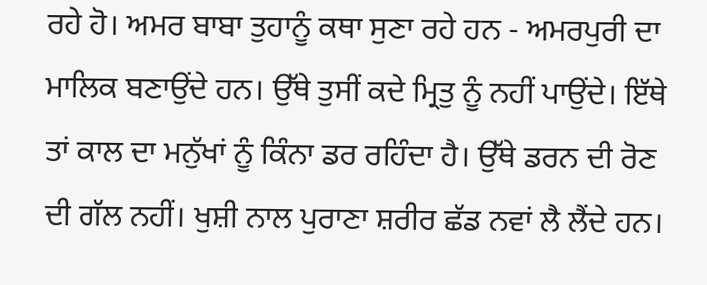ਰਹੇ ਹੋ। ਅਮਰ ਬਾਬਾ ਤੁਹਾਨੂੰ ਕਥਾ ਸੁਣਾ ਰਹੇ ਹਨ - ਅਮਰਪੁਰੀ ਦਾ ਮਾਲਿਕ ਬਣਾਉਂਦੇ ਹਨ। ਉੱਥੇ ਤੁਸੀਂ ਕਦੇ ਮ੍ਰਿਤੁ ਨੂੰ ਨਹੀਂ ਪਾਉਂਦੇ। ਇੱਥੇ ਤਾਂ ਕਾਲ ਦਾ ਮਨੁੱਖਾਂ ਨੂੰ ਕਿੰਨਾ ਡਰ ਰਹਿੰਦਾ ਹੈ। ਉੱਥੇ ਡਰਨ ਦੀ ਰੋਣ ਦੀ ਗੱਲ ਨਹੀਂ। ਖੁਸ਼ੀ ਨਾਲ ਪੁਰਾਣਾ ਸ਼ਰੀਰ ਛੱਡ ਨਵਾਂ ਲੈ ਲੈਂਦੇ ਹਨ।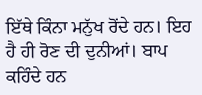ਇੱਥੇ ਕਿੰਨਾ ਮਨੁੱਖ ਰੋਂਦੇ ਹਨ। ਇਹ ਹੈ ਹੀ ਰੋਣ ਦੀ ਦੁਨੀਆਂ। ਬਾਪ ਕਹਿੰਦੇ ਹਨ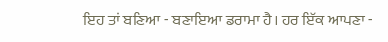ਇਹ ਤਾਂ ਬਣਿਆ - ਬਣਾਇਆ ਡਰਾਮਾ ਹੈ। ਹਰ ਇੱਕ ਆਪਣਾ -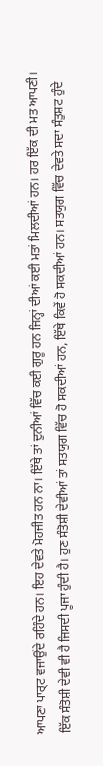ਆਪਣਾ ਪਾਰ੍ਟ ਵਜਾਉਂਦੇ ਰਹਿੰਦੇ ਹਨ। ਇਹ ਦੇਵਤੇ ਮੋਹਜੀਤ ਹਨ ਨਾ। ਇੱਥੇ ਤਾਂ ਦੁਨੀਆਂ ਵਿੱਚ ਕਈ ਗੁਰੂ ਹਨ ਜਿਨ੍ਹਾਂ ਦੀਆਂ ਕਈ ਮਤਾਂ ਮਿਲਦੀਆਂ ਹਨ। ਹਰ ਇੱਕ ਦੀ ਮਤ ਆਪਣੀ। ਇੱਕ ਸੰਤੋਸ਼ੀ ਦੇਵੀ ਵੀ ਹੈ ਜਿਸਦੀ ਪੂਜਾ ਹੁੰਦੀ ਹੈ। ਹੁਣ ਸੰਤੋਸ਼ੀ ਦੇਵੀਆਂ ਤਾਂ ਸਤਯੁਗ ਵਿੱਚ ਹੋ ਸਕਦੀਆਂ ਹਨ, ਇੱਥੇ ਕਿਵੇਂ ਹੋ ਸਕਦੀਆਂ ਹਨ। ਸਤਯੁਗ ਵਿੱਚ ਦੇਵਤੇ ਸਦਾ ਸੰਤੁਸ਼ਟ ਹੁੰਦੇ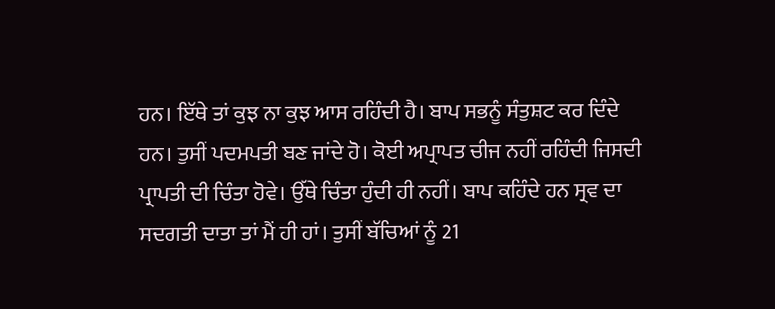ਹਨ। ਇੱਥੇ ਤਾਂ ਕੁਝ ਨਾ ਕੁਝ ਆਸ ਰਹਿੰਦੀ ਹੈ। ਬਾਪ ਸਭਨੂੰ ਸੰਤੁਸ਼ਟ ਕਰ ਦਿੰਦੇ ਹਨ। ਤੁਸੀਂ ਪਦਮਪਤੀ ਬਣ ਜਾਂਦੇ ਹੋ। ਕੋਈ ਅਪ੍ਰਾਪਤ ਚੀਜ ਨਹੀਂ ਰਹਿੰਦੀ ਜਿਸਦੀ ਪ੍ਰਾਪਤੀ ਦੀ ਚਿੰਤਾ ਹੋਵੇ। ਉੱਥੇ ਚਿੰਤਾ ਹੁੰਦੀ ਹੀ ਨਹੀਂ। ਬਾਪ ਕਹਿੰਦੇ ਹਨ ਸ੍ਰਵ ਦਾ ਸਦਗਤੀ ਦਾਤਾ ਤਾਂ ਮੈਂ ਹੀ ਹਾਂ। ਤੁਸੀਂ ਬੱਚਿਆਂ ਨੂੰ 21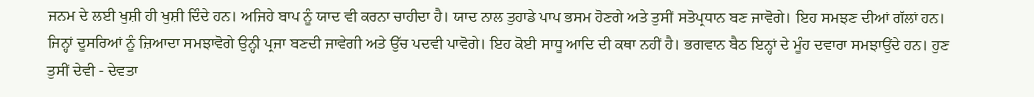ਜਨਮ ਦੇ ਲਈ ਖੁਸ਼ੀ ਹੀ ਖੁਸ਼ੀ ਦਿੰਦੇ ਹਨ। ਅਜਿਹੇ ਬਾਪ ਨੂੰ ਯਾਦ ਵੀ ਕਰਨਾ ਚਾਹੀਦਾ ਹੈ। ਯਾਦ ਨਾਲ ਤੁਹਾਡੇ ਪਾਪ ਭਸਮ ਹੋਣਗੇ ਅਤੇ ਤੁਸੀਂ ਸਤੋਪ੍ਰਧਾਨ ਬਣ ਜਾਵੋਗੇ। ਇਹ ਸਮਝਣ ਦੀਆਂ ਗੱਲਾਂ ਹਨ। ਜਿਨ੍ਹਾਂ ਦੂਸਰਿਆਂ ਨੂੰ ਜ਼ਿਆਦਾ ਸਮਝਾਵੋਗੇ ਉਨ੍ਹੀ ਪ੍ਰਜਾ ਬਣਦੀ ਜਾਵੇਗੀ ਅਤੇ ਉੱਚ ਪਦਵੀ ਪਾਵੋਗੇ। ਇਹ ਕੋਈ ਸਾਧੂ ਆਦਿ ਦੀ ਕਥਾ ਨਹੀਂ ਹੈ। ਭਗਵਾਨ ਬੈਠ ਇਨ੍ਹਾਂ ਦੇ ਮੂੰਹ ਦਵਾਰਾ ਸਮਝਾਉਂਦੇ ਹਨ। ਹੁਣ ਤੁਸੀਂ ਦੇਵੀ - ਦੇਵਤਾ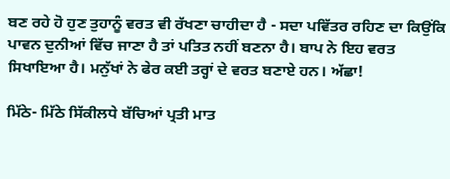ਬਣ ਰਹੇ ਹੋ ਹੁਣ ਤੁਹਾਨੂੰ ਵਰਤ ਵੀ ਰੱਖਣਾ ਚਾਹੀਦਾ ਹੈ - ਸਦਾ ਪਵਿੱਤਰ ਰਹਿਣ ਦਾ ਕਿਉਂਕਿ ਪਾਵਨ ਦੁਨੀਆਂ ਵਿੱਚ ਜਾਣਾ ਹੈ ਤਾਂ ਪਤਿਤ ਨਹੀਂ ਬਣਨਾ ਹੈ। ਬਾਪ ਨੇ ਇਹ ਵਰਤ ਸਿਖਾਇਆ ਹੈ। ਮਨੁੱਖਾਂ ਨੇ ਫੇਰ ਕਈ ਤਰ੍ਹਾਂ ਦੇ ਵਰਤ ਬਣਾਏ ਹਨ। ਅੱਛਾ!

ਮਿੱਠੇ- ਮਿੱਠੇ ਸਿੱਕੀਲਧੇ ਬੱਚਿਆਂ ਪ੍ਰਤੀ ਮਾਤ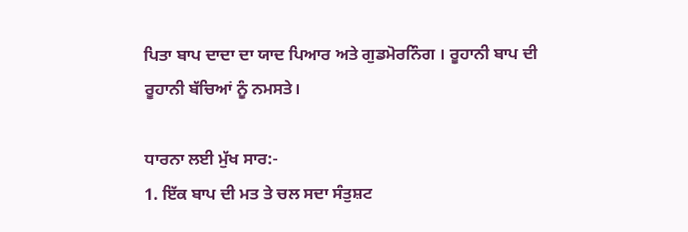ਪਿਤਾ ਬਾਪ ਦਾਦਾ ਦਾ ਯਾਦ ਪਿਆਰ ਅਤੇ ਗੁਡਮੋਰਨਿੰਗ । ਰੂਹਾਨੀ ਬਾਪ ਦੀ ਰੂਹਾਨੀ ਬੱਚਿਆਂ ਨੂੰ ਨਮਸਤੇ।

ਧਾਰਨਾ ਲਈ ਮੁੱਖ ਸਾਰ:-
1. ਇੱਕ ਬਾਪ ਦੀ ਮਤ ਤੇ ਚਲ ਸਦਾ ਸੰਤੁਸ਼ਟ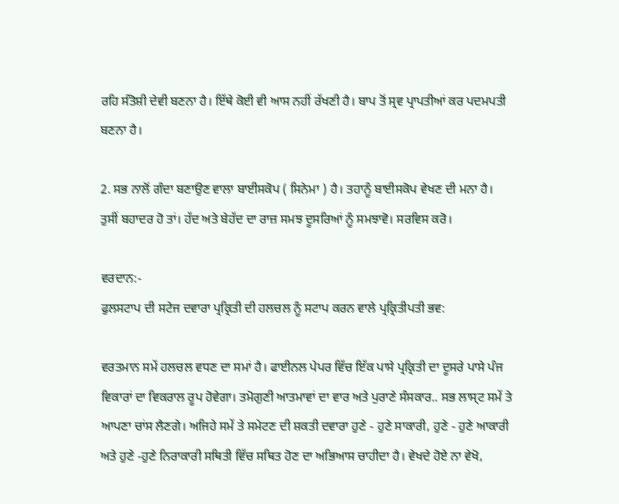ਰਹਿ ਸੰਤੋਸ਼ੀ ਦੇਵੀ ਬਣਨਾ ਹੈ। ਇੱਥੇ ਕੋਈ ਵੀ ਆਸ ਨਹੀਂ ਰੱਖਣੀ ਹੈ। ਬਾਪ ਤੋਂ ਸ੍ਰਵ ਪ੍ਰਾਪਤੀਆਂ ਕਰ ਪਦਮਪਤੀ ਬਣਨਾ ਹੈ।

2. ਸਭ ਨਾਲੋਂ ਗੰਦਾ ਬਣਾਉਣ ਵਾਲਾ ਬਾਈਸਕੋਪ ( ਸਿਨੇਮਾ ) ਹੈ। ਤਹਾਨੂੰ ਬਾਈਸਕੋਪ ਵੇਖਣ ਦੀ ਮਨਾ ਹੈ। ਤੁਸੀਂ ਬਹਾਦਰ ਹੋ ਤਾਂ। ਹੱਦ ਅਤੇ ਬੇਹੱਦ ਦਾ ਰਾਜ਼ ਸਮਝ ਦੂਸਰਿਆਂ ਨੂੰ ਸਮਝਾਵੋ। ਸਰਵਿਸ ਕਰੋ।

ਵਰਦਾਨ:-
ਫੁਲਸਟਾਪ ਦੀ ਸਟੇਜ ਦਵਾਰਾ ਪ੍ਰਕ੍ਰਿਤੀ ਦੀ ਹਲਚਲ ਨੂੰ ਸਟਾਪ ਕਰਨ ਵਾਲੇ ਪ੍ਰਕ੍ਰਿਤੀਪਤੀ ਭਵ:

ਵਰਤਮਾਨ ਸਮੇਂ ਹਲਚਲ ਵਧਣ ਦਾ ਸਮਾਂ ਹੈ। ਫਾਈਨਲ ਪੇਪਰ ਵਿੱਚ ਇੱਕ ਪਾਸੇ ਪ੍ਰਕ੍ਰਿਤੀ ਦਾ ਦੂਸਰੇ ਪਾਸੇ ਪੰਜ ਵਿਕਾਰਾਂ ਦਾ ਵਿਕਰਾਲ ਰੂਪ ਹੋਵੇਗਾ। ਤਮੋਗੁਣੀ ਆਤਮਾਵਾਂ ਦਾ ਵਾਰ ਅਤੇ ਪੁਰਾਣੇ ਸੰਸਕਾਰ.. ਸਭ ਲਾਸ੍ਟ ਸਮੇਂ ਤੇ ਆਪਣਾ ਚਾਂਸ ਲੈਣਗੇ। ਅਜਿਹੇ ਸਮੇਂ ਤੇ ਸਮੇਟਣ ਦੀ ਸ਼ਕਤੀ ਦਵਾਰਾ ਹੁਣੇ - ਹੁਣੇ ਸਾਕਾਰੀ, ਹੁਣੇ - ਹੁਣੇ ਆਕਾਰੀ ਅਤੇ ਹੁਣੇ -ਹੁਣੇ ਨਿਰਾਕਾਰੀ ਸਥਿਤੀ ਵਿੱਚ ਸਥਿਤ ਹੋਣ ਦਾ ਅਭਿਆਸ ਚਾਹੀਦਾ ਹੈ। ਵੇਖਦੇ ਹੋਏ ਨਾ ਵੇਖੋ,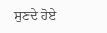ਸੁਣਦੇ ਹੋਏ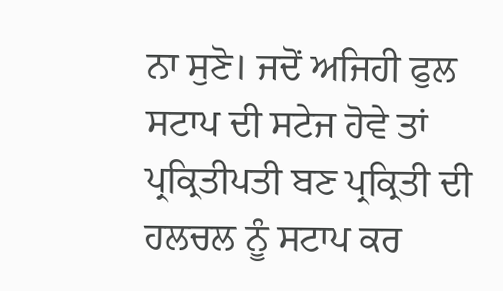ਨਾ ਸੁਣੋ। ਜਦੋਂ ਅਜਿਹੀ ਫੁਲ ਸਟਾਪ ਦੀ ਸਟੇਜ ਹੋਵੇ ਤਾਂ ਪ੍ਰਕ੍ਰਿਤੀਪਤੀ ਬਣ ਪ੍ਰਕ੍ਰਿਤੀ ਦੀ ਹਲਚਲ ਨੂੰ ਸਟਾਪ ਕਰ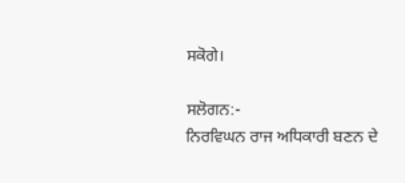ਸਕੋਗੇ।

ਸਲੋਗਨ:-
ਨਿਰਵਿਘਨ ਰਾਜ ਅਧਿਕਾਰੀ ਬਣਨ ਦੇ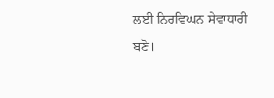ਲਈ ਨਿਰਵਿਘਨ ਸੇਵਾਧਾਰੀ ਬਣੋ।